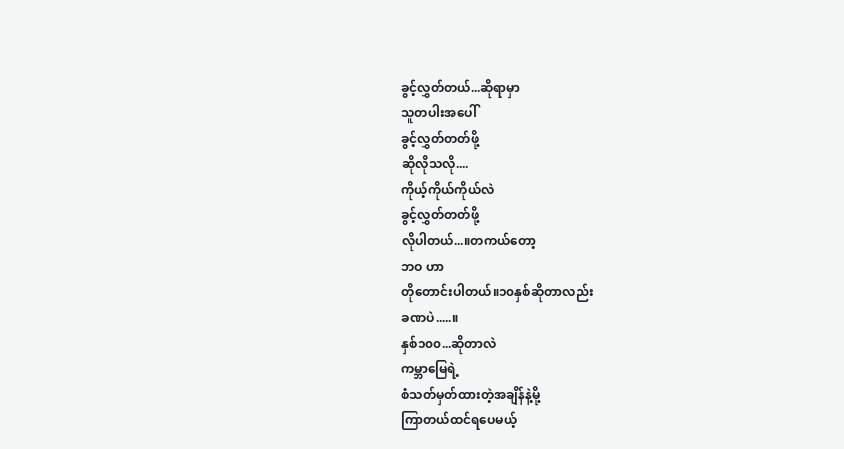ခွင့်လွှတ်တယ်...ဆိုရာမှာ
သူတပါးအပေါ်
ခွင့်လွှတ်တတ်ဖို့
ဆိုလိုသလို....
ကိုယ့်ကိုယ်ကိုယ်လဲ
ခွင့်လွှတ်တတ်ဖို့
လိုပါတယ်...။တကယ်တော့
ဘဝ ဟာ
တိုတောင်းပါတယ်။၁၀နှစ်ဆိုတာလည်း
ခဏပဲ.....။
နှစ်၁၀၀...ဆိုတာလဲ
ကမ္ဘာမြေရဲ့
စံသတ်မှတ်ထားတဲ့အချိန်နဲ့မို့
ကြာတယ်ထင်ရပေမယ့်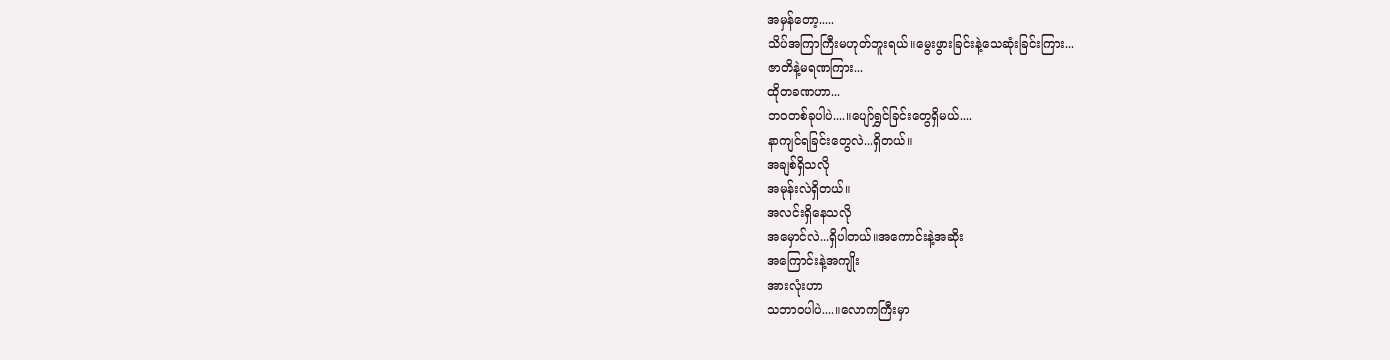အမှန်တော့.....
သိပ်အကြာကြီးမဟုတ်ဘူးရယ်။မွေးဖွားခြင်းနဲ့သေဆုံးခြင်းကြား...
ဇာတိနဲ့မရဏကြား...
ထိုတခဏဟာ...
ဘဝတစ်ခုပါပဲ....။ပျော်ရွှင်ခြင်းတွေရှိမယ်....
နာကျင်ရခြင်းတွေလဲ...ရှိတယ်။
အချစ်ရှိသလို
အမုန်းလဲရှိတယ်။
အလင်းရှိနေသလို
အမှောင်လဲ...ရှိပါတယ်။အကောင်းနဲ့အဆိုး
အကြောင်းနဲ့အကျိုး
အားလုံးဟာ
သဘာဝပါပဲ....။လောကကြီးမှာ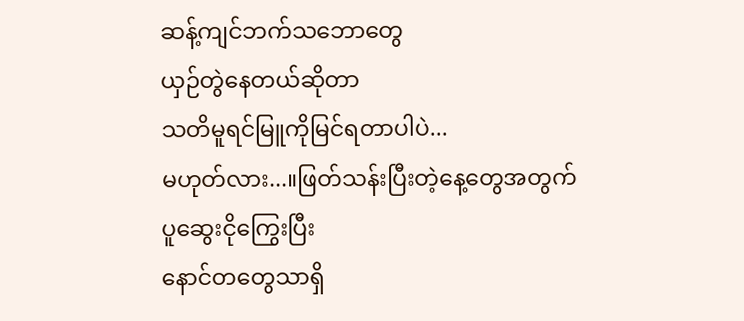ဆန့်ကျင်ဘက်သဘောတွေ
ယှဉ်တွဲနေတယ်ဆိုတာ
သတိမူရင်မြူကိုမြင်ရတာပါပဲ...
မဟုတ်လား...။ဖြတ်သန်းပြီးတဲ့နေ့တွေအတွက်
ပူဆွေးငိုကြွေးပြီး
နောင်တတွေသာရှိ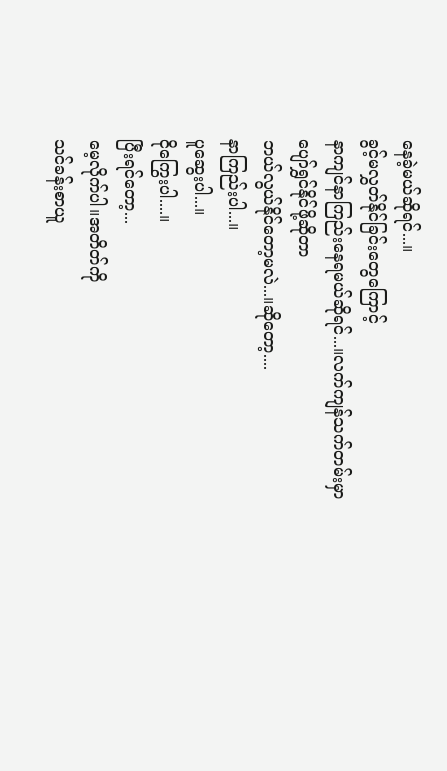နေခဲ့မယ်ဆိုရင်...။
ခွင့်မလွှတ်နိုင်ခြင်းတွေကြောင့်
နာကျင်နာကြည်းနေရမယ်ဆိုရင်...။လက်ကျန်သက်တမ်းမှာ
ပျော်ရွှင်နိုင်ဖို့ဆိုတာ
ဘယ်လွယ်နိုင်တော့မလဲ...။ဆိုတော့....
နာကြည်းပါ...။
ပူဆွေးပါ...။
ငိုကြွေးပါ....။
ပြီးရင်တော့...
မေ့လိုက်ပါ။အတိတ်ကို
သင်ခန်းစာယူ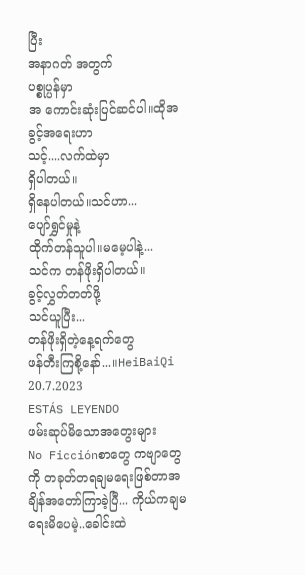ပြီး
အနာဂတ် အတွက်
ပစ္စုပ္ပန်မှာ
အ ကောင်းဆုံးပြင်ဆင်ပါ။ထိုအခွင့်အရေးဟာ
သင့်....လက်ထဲမှာ
ရှိပါတယ်။
ရှိနေပါတယ်။သင်ဟာ...
ပျော်ရွှင်မှုနဲ့
ထိုက်တန်သူပါ။မမေ့ပါနဲ့...
သင်က တန်ဖိုးရှိပါတယ်။
ခွင့်လွှတ်တတ်ဖို့
သင်ယူပြီး...
တန်ဖိုးရှိတဲ့နေ့ရက်တွေ
ဖန်တီးကြစို့နော်...။HeiBaiQi
20.7.2023
ESTÁS LEYENDO
ဖမ်းဆုပ်မိသောအတွေးများ
No Ficciónစာတွေ ကဗျာတွေကို တခုတ်တရချမရေးဖြစ်တာအချိန်အတော်ကြာခဲ့ပြီ... ကိုယ်ကချမရေးမိပေမဲ့..ခေါင်းထဲ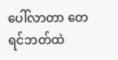ပေါ်လာတာ တေ ရင်ဘတ်ထဲ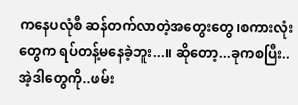ကနေပလုံစီ ဆန်တက်လာတဲ့အတွေးတွေ၊စကားလုံးတွေက ရပ်တန့်မနေခဲ့ဘူး...။ ဆိုတော့...ခုကစပြီး..အဲ့ဒါတွေကို..ဖမ်း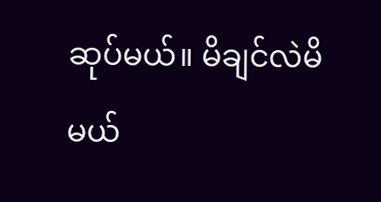ဆုပ်မယ်။ မိချင်လဲမိမယ်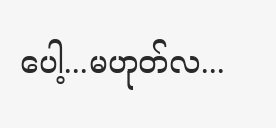ပေါ့...မဟုတ်လ...